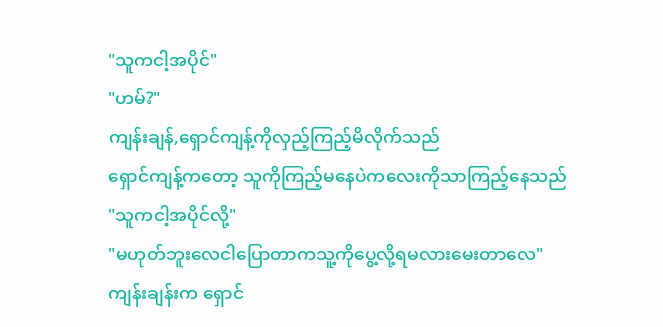"သူကငါ့အပိုင်"
"ဟမ်?"
ကျန်းချန်,ရှောင်ကျန့်ကိုလှည့်ကြည့်မိလိုက်သည်
ရှောင်ကျန့်ကတော့ သူကိုကြည့်မနေပဲကလေးကိုသာကြည့်နေသည်
"သူကငါ့အပိုင်လို့"
"မဟုတ်ဘူးလေငါပြောတာကသူ့ကိုပွေ့လို့ရမလားမေးတာလေ"
ကျန်းချန်းက ရှောင်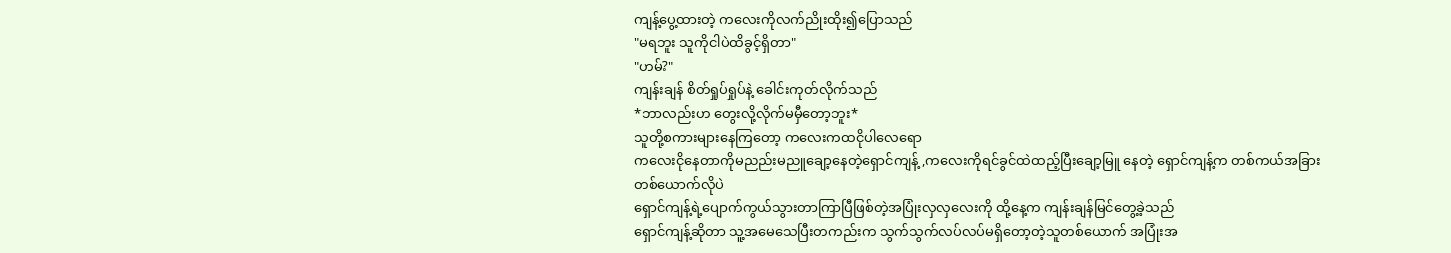ကျန့်ပွေ့ထားတဲ့ ကလေးကိုလက်ညိုးထိုး၍ပြောသည်
"မရဘူး သူကိုငါပဲထိခွင့်ရှိတာ"
"ဟမ်?"
ကျန်းချန် စိတ်ရှုပ်ရှုပ်နဲ့ ခေါင်းကုတ်လိုက်သည်
*ဘာလည်းဟ တွေးလို့လိုက်မမှီတော့ဘူး*
သူတို့စကားများနေကြတော့ ကလေးကထငိုပါလေရော
ကလေးငိုနေတာကိုမညည်းမညူချော့နေတဲ့ရှောင်ကျန့် ,ကလေးကိုရင်ခွင်ထဲထည့်ပြီးချော့မြူ နေတဲ့ ရှောင်ကျန့်က တစ်ကယ်အခြားတစ်ယောက်လိုပဲ
ရှောင်ကျန့်ရဲ့ပျောက်ကွယ်သွားတာကြာပြီဖြစ်တဲ့အပြုံးလှလှလေးကို ထို့နေ့က ကျန်းချန်မြင်တွေ့ခဲ့သည်
ရှောင်ကျန့်ဆိုတာ သူ့အမေသေပြီးတကည်းက သွက်သွက်လပ်လပ်မရှိတော့တဲ့သူတစ်ယောက် အပြုံးအ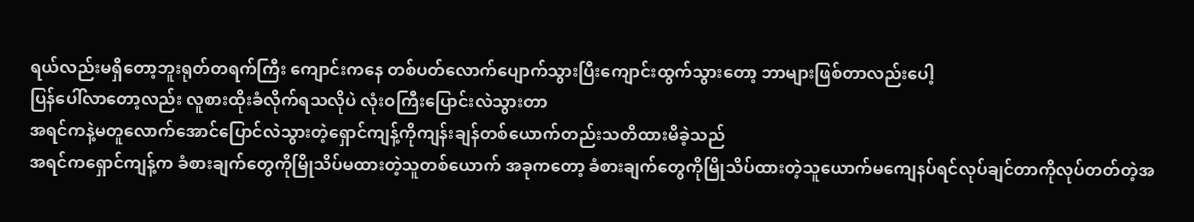ရယ်လည်းမရှိတော့ဘူးရုတ်တရက်ကြီး ကျောင်းကနေ တစ်ပတ်လောက်ပျောက်သွားပြီးကျောင်းထွက်သွားတော့ ဘာများဖြစ်တာလည်းပေါ့
ပြန်ပေါ်လာတော့လည်း လူစားထိုးခံလိုက်ရသလိုပဲ လုံးဝကြီးပြောင်းလဲသွားတာ
အရင်ကနဲ့မတူလောက်အောင်ပြောင်လဲသွားတဲ့ရှောင်ကျန့်ကိုကျန်းချန်တစ်ယောက်တည်းသတိထားမိခဲ့သည်
အရင်ကရှောင်ကျန့်က ခံစားချက်တွေကိုမြိုသိပ်မထားတဲ့သူတစ်ယောက် အခုကတော့ ခံစားချက်တွေကိုမြိုသိပ်ထားတဲ့သူယောက်မကျေနပ်ရင်လုပ်ချင်တာကိုလုပ်တတ်တဲ့အ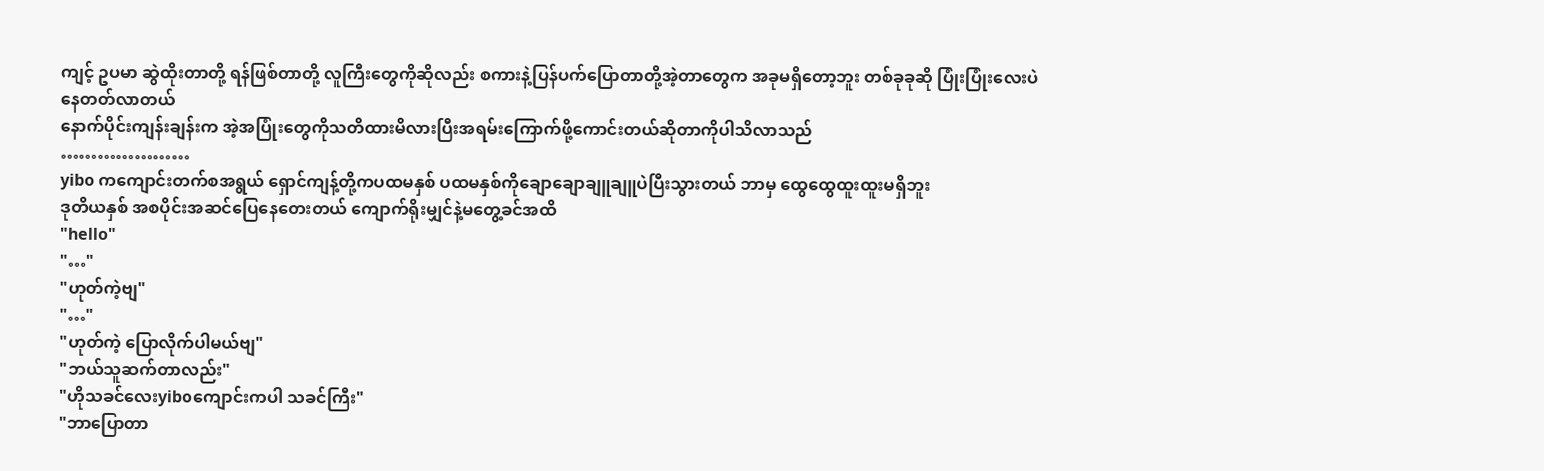ကျင့် ဥပမာ ဆွဲထိုးတာတို့ ရန်ဖြစ်တာတို့ လူကြီးတွေကိုဆိုလည်း စကားနဲ့ပြန်ပက်ပြောတာတို့အဲ့တာတွေက အခုမရှိတော့ဘူး တစ်ခုခုဆို ပြုံးပြုံးလေးပဲနေတတ်လာတယ်
နောက်ပိုင်းကျန်းချန်းက အဲ့အပြုံးတွေကိုသတိထားမိလားပြီးအရမ်းကြောက်ဖို့ကောင်းတယ်ဆိုတာကိုပါသိလာသည်
…………………
yibo ကကျောင်းတက်စအရွယ် ရှောင်ကျန့်တို့ကပထမနှစ် ပထမနှစ်ကိုချောချောချူချူပဲပြီးသွားတယ် ဘာမှ ထွေထွေထူးထူးမရှိဘူး
ဒုတိယနှစ် အစပိုင်းအဆင်ပြေနေတေးတယ် ကျောက်ရိုးမျှင်နဲ့မတွေ့ခင်အထိ
"hello"
"…"
"ဟုတ်ကဲ့ဗျ"
"…"
"ဟုတ်ကဲ့ ပြောလိုက်ပါမယ်ဗျ"
"ဘယ်သူဆက်တာလည်း"
"ဟိုသခင်လေးyiboကျောင်းကပါ သခင်ကြီး"
"ဘာပြောတာ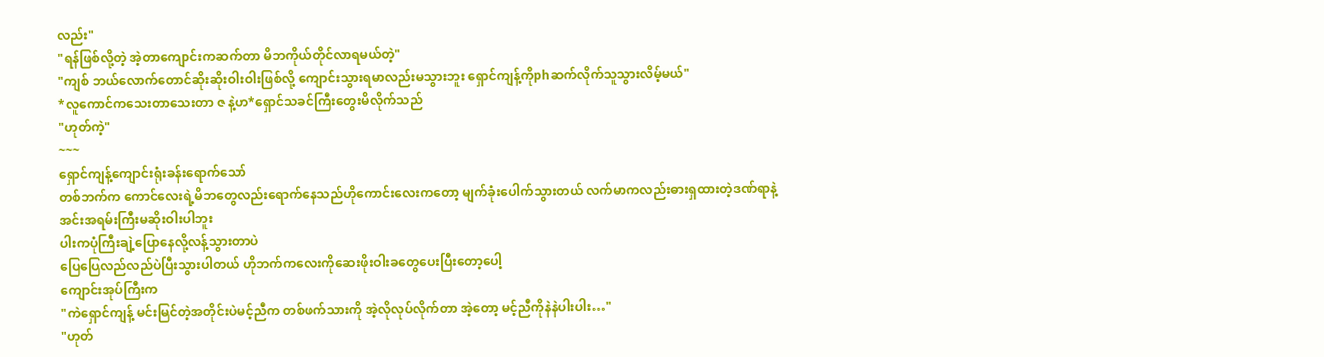လည်း"
"ရန်ဖြစ်လို့တဲ့ အဲ့တာကျောင်းကဆက်တာ မိဘကိုယ်တိုင်လာရမယ်တဲ့"
"ကျစ် ဘယ်လောက်တောင်ဆိုးဆိုးဝါးဝါးဖြစ်လို့ ကျောင်းသွားရမာလည်းမသွားဘူး ရှောင်ကျန့်ကိုphဆက်လိုက်သူသွားလိမ့်မယ်"
*လူကောင်ကသေးတာသေးတာ ဇ နဲ့ဟ*ရှောင်သခင်ကြီးတွေးမိလိုက်သည်
"ဟုတ်ကဲ့"
~~~
ရှောင်ကျန့်ကျောင်းရုံးခန်းရောက်သော်
တစ်ဘက်က ကောင်လေးရဲ့မိဘတွေလည်းရောက်နေသည်ဟိုကောင်းလေးကတော့ မျက်ခုံးပေါက်သွားတယ် လက်မာကလည်းဓားရှထားတဲ့ဒဏ်ရာနဲ့
အင်းအရမ်းကြီးမဆိုးဝါးပါဘူး
ပါးကပုံကြီးချဲ့ပြောနေလို့လန့်သွားတာပဲ
ပြေပြေလည်လည်ပဲပြီးသွားပါတယ် ဟိုဘက်ကလေးကိုဆေးဖိုးဝါးခတွေပေးပြီးတော့ပေါ့
ကျောင်းအုပ်ကြီးက
"ကဲရှောင်ကျန့် မင်းမြင်တဲ့အတိုင်းပဲမင့်ညီက တစ်ဖက်သားကို အဲ့လိုလုပ်လိုက်တာ အဲ့တော့ မင့်ညီကိုနဲနဲပါးပါး…"
"ဟုတ်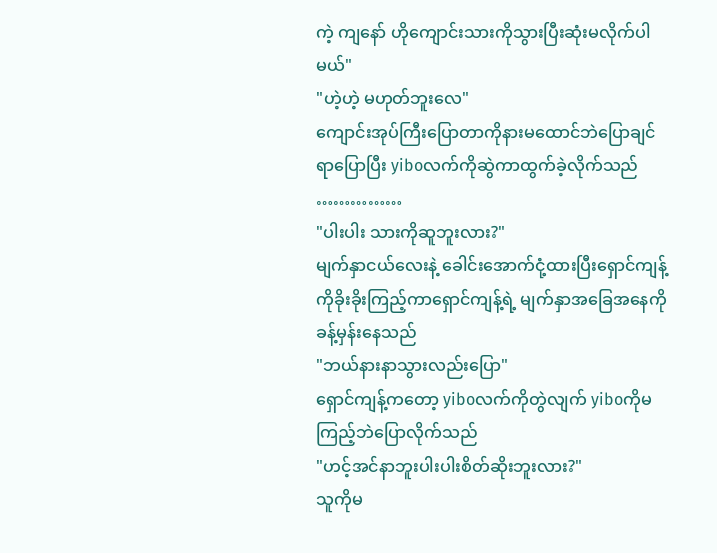ကဲ့ ကျနော် ဟိုကျောင်းသားကိုသွားပြီးဆုံးမလိုက်ပါမယ်"
"ဟဲ့ဟဲ့ မဟုတ်ဘူးလေ"
ကျောင်းအုပ်ကြီးပြောတာကိုနားမထောင်ဘဲပြောချင်ရာပြောပြီး yiboလက်ကိုဆွဲကာထွက်ခဲ့လိုက်သည်
……………
"ပါးပါး သားကိုဆူဘူးလား?"
မျက်နှာငယ်လေးနဲ့ ခေါင်းအောက်ငုံ့ထားပြီးရှောင်ကျန့်ကိုခိုးခိုးကြည့်ကာရှောင်ကျန့်ရဲ့ မျက်နှာအခြေအနေကိုခန့်မှန်းနေသည်
"ဘယ်နားနာသွားလည်းပြော"
ရှောင်ကျန့်ကတော့ yiboလက်ကိုတွဲလျက် yiboကိုမကြည့်ဘဲပြောလိုက်သည်
"ဟင့်အင်နာဘူးပါးပါးစိတ်ဆိုးဘူးလား?"
သူကိုမ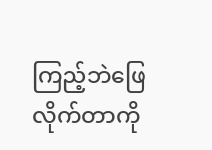ကြည့်ဘဲဖြေလိုက်တာကို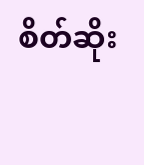စိတ်ဆိုး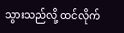သွားသည်လို့ ထင်လိုက်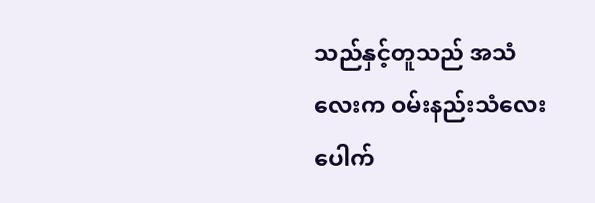သည်နှင့်တူသည် အသံလေးက ဝမ်းနည်းသံလေးပေါက်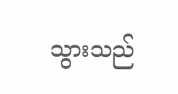သွားသည်